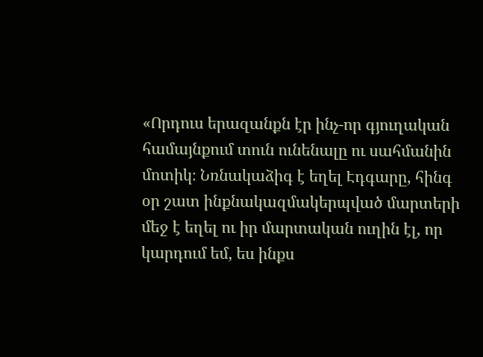«Որդուս երազանքն էր ինչ-որ գյուղական համայնքում տուն ունենալը ու սահմանին մոտիկ։ Նռնակաձիգ է եղել Էդգարը, հինգ օր շատ ինքնակազմակերպված մարտերի մեջ է եղել ու իր մարտական ուղին էլ, որ կարդում եմ, ես ինքս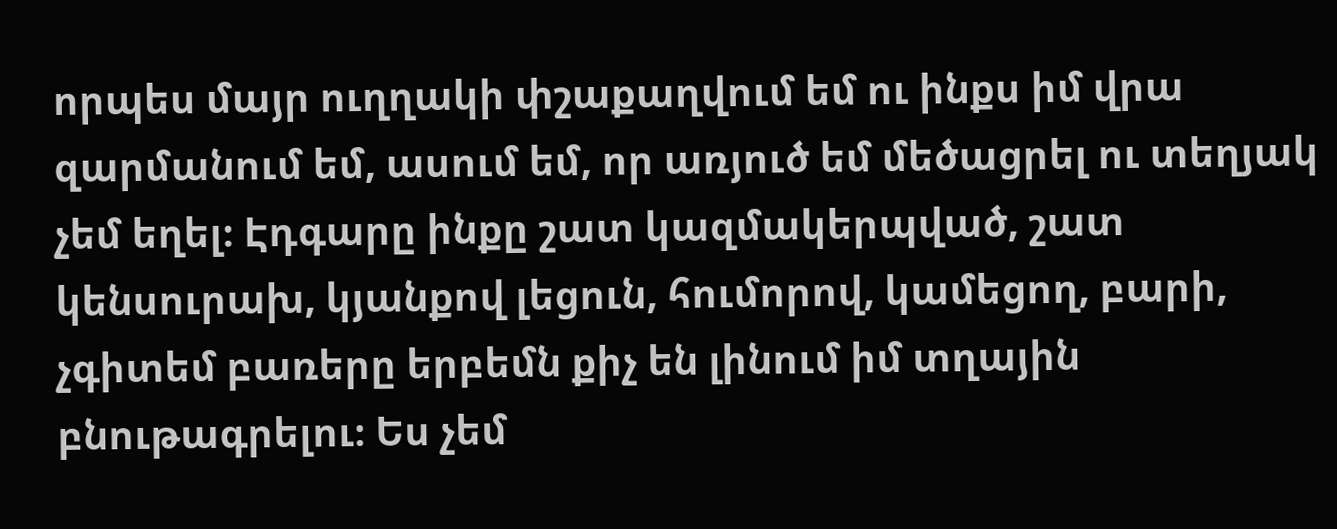որպես մայր ուղղակի փշաքաղվում եմ ու ինքս իմ վրա զարմանում եմ, ասում եմ, որ առյուծ եմ մեծացրել ու տեղյակ չեմ եղել։ Էդգարը ինքը շատ կազմակերպված, շատ կենսուրախ, կյանքով լեցուն, հումորով, կամեցող, բարի, չգիտեմ բառերը երբեմն քիչ են լինում իմ տղային բնութագրելու։ Ես չեմ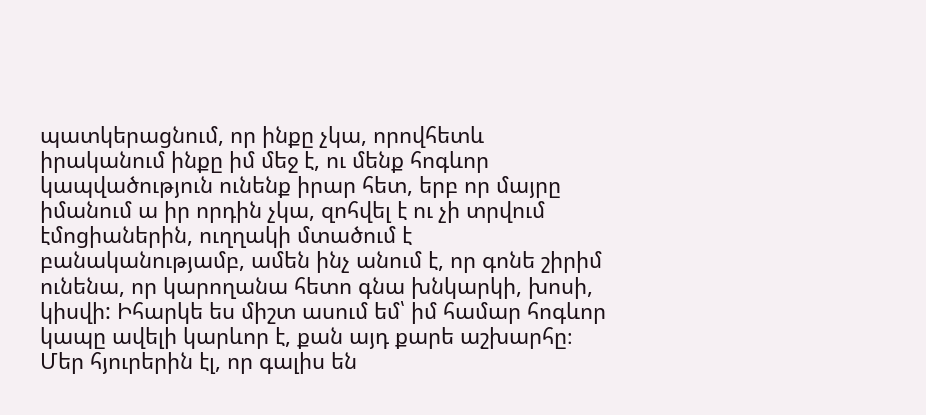պատկերացնում, որ ինքը չկա, որովհետև իրականում ինքը իմ մեջ է, ու մենք հոգևոր կապվածություն ունենք իրար հետ, երբ որ մայրը իմանում ա իր որդին չկա, զոհվել է ու չի տրվում էմոցիաներին, ուղղակի մտածում է բանականությամբ, ամեն ինչ անում է, որ գոնե շիրիմ ունենա, որ կարողանա հետո գնա խնկարկի, խոսի, կիսվի: Իհարկե ես միշտ ասում եմ՝ իմ համար հոգևոր կապը ավելի կարևոր է, քան այդ քարե աշխարհը։ Մեր հյուրերին էլ, որ գալիս են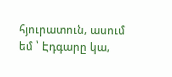հյուրատուն, ասում եմ ՝ Էդգարը կա,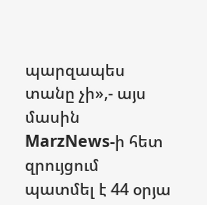պարզապես տանը չի»,- այս մասին MarzNews-ի հետ զրույցում պատմել է 44 օրյա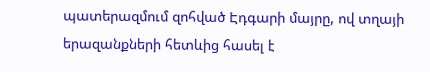պատերազմում զոհված Էդգարի մայրը, ով տղայի երազանքների հետևից հասել է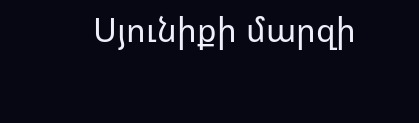Սյունիքի մարզի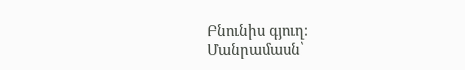Բնունիս գյուղ։
Մանրամասն՝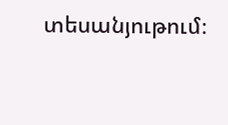տեսանյութում։